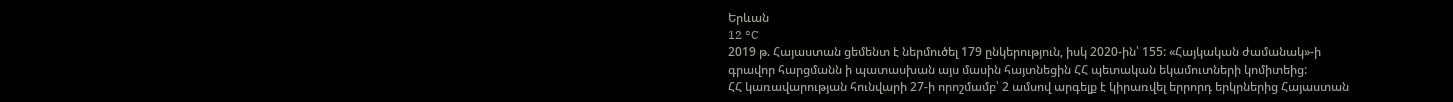Երևան
12 °C
2019 թ. Հայաստան ցեմենտ է ներմուծել 179 ընկերություն, իսկ 2020-ին՝ 155: «Հայկական ժամանակ»-ի գրավոր հարցմանն ի պատասխան այս մասին հայտնեցին ՀՀ պետական եկամուտների կոմիտեից:
ՀՀ կառավարության հունվարի 27-ի որոշմամբ՝ 2 ամսով արգելք է կիրառվել երրորդ երկրներից Հայաստան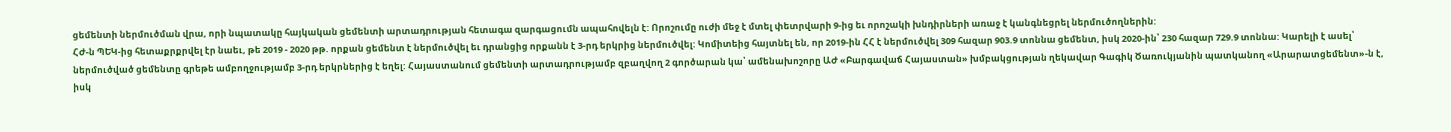ցեմենտի ներմուծման վրա, որի նպատակը հայկական ցեմենտի արտադրության հետագա զարգացումն ապահովելն է: Որոշումը ուժի մեջ է մտել փետրվարի 9-ից եւ որոշակի խնդիրների առաջ է կանգնեցրել ներմուծողներին:
ՀԺ-ն ՊԵԿ-ից հետաքրքրվել էր նաեւ, թե 2019 - 2020 թթ. որքան ցեմենտ է ներմուծվել եւ դրանցից որքանն է 3-րդ երկրից ներմուծվել: Կոմիտեից հայտնել են, որ 2019-ին ՀՀ է ներմուծվել 309 հազար 903.9 տոննա ցեմենտ, իսկ 2020-ին՝ 230 հազար 729.9 տոննա: Կարելի է ասել՝ ներմուծված ցեմենտը գրեթե ամբողջությամբ 3-րդ երկրներից է եղել: Հայաստանում ցեմենտի արտադրությամբ զբաղվող 2 գործարան կա՝ ամենախոշորը ԱԺ «Բարգավաճ Հայաստան» խմբակցության ղեկավար Գագիկ Ծառուկյանին պատկանող «Արարատցեմենտ»-ն է, իսկ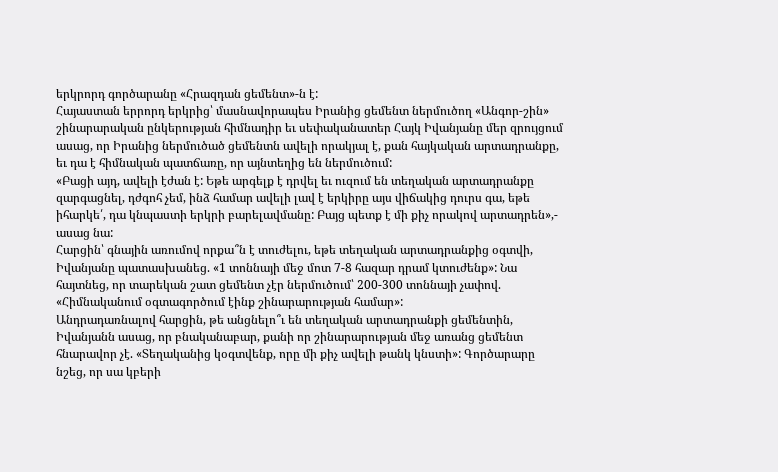երկրորդ գործարանը «Հրազդան ցեմենտ»-ն է:
Հայաստան երրորդ երկրից՝ մասնավորապես Իրանից ցեմենտ ներմուծող «Անգոր-շին» շինարարական ընկերության հիմնադիր եւ սեփականատեր Հայկ Իվանյանը մեր զրույցում ասաց, որ Իրանից ներմուծած ցեմենտն ավելի որակյալ է, քան հայկական արտադրանքը, եւ դա է հիմնական պատճառը, որ այնտեղից են ներմուծում:
«Բացի այդ, ավելի էժան է: Եթե արգելք է դրվել եւ ուզում են տեղական արտադրանքը զարգացնել, դժգոհ չեմ, ինձ համար ավելի լավ է երկիրը այս վիճակից դուրս գա, եթե իհարկե՛, դա կնպաստի երկրի բարելավմանը: Բայց պետք է մի քիչ որակով արտադրեն»,- ասաց նա:
Հարցին՝ գնային առումով որքա՞ն է տուժելու, եթե տեղական արտադրանքից օգտվի, Իվանյանը պատասխանեց. «1 տոննայի մեջ մոտ 7-8 հազար դրամ կտուժենք»: Նա հայտնեց, որ տարեկան շատ ցեմենտ չէր ներմուծում՝ 200-300 տոննայի չափով. «Հիմնականում օգտագործում էինք շինարարության համար»:
Անդրադառնալով հարցին, թե անցնելո՞ւ են տեղական արտադրանքի ցեմենտին, Իվանյանն ասաց, որ բնականաբար, քանի որ շինարարության մեջ առանց ցեմենտ հնարավոր չէ. «Տեղականից կօգտվենք, որը մի քիչ ավելի թանկ կնստի»: Գործարարը նշեց, որ սա կբերի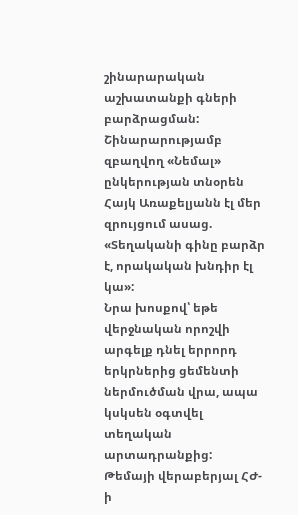շինարարական աշխատանքի գների բարձրացման:
Շինարարությամբ զբաղվող «Նեմալ» ընկերության տնօրեն Հայկ Առաքելյանն էլ մեր զրույցում ասաց. «Տեղականի գինը բարձր է, որակական խնդիր էլ կա»:
Նրա խոսքով՝ եթե վերջնական որոշվի արգելք դնել երրորդ երկրներից ցեմենտի ներմուծման վրա, ապա կսկսեն օգտվել տեղական արտադրանքից:
Թեմայի վերաբերյալ ՀԺ-ի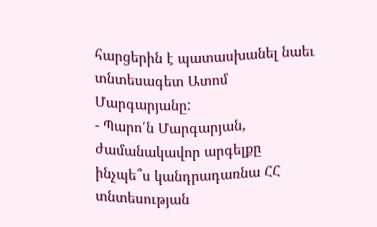հարցերին է պատասխանել նաեւ տնտեսագետ Ատոմ Մարգարյանը:
- Պարո՛ն Մարգարյան, ժամանակավոր արգելքը ինչպե՞ս կանդրադառնա ՀՀ տնտեսության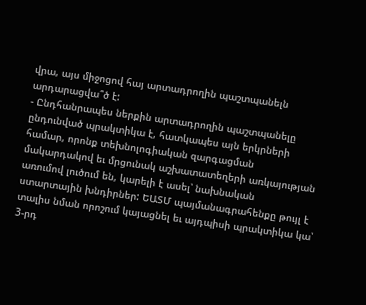վրա, այս միջոցով հայ արտադրողին պաշտպանելն արդարացվա՞ծ է:
- Ընդհանրապես ներքին արտադրողին պաշտպանելը ընդունված պրակտիկա է, հատկապես այն երկրների համար, որոնք տեխնոլոգիական զարգացման մակարդակով եւ մրցունակ աշխատատեղերի առկայության առումով լուծում են, կարելի է ասել՝ նախնական ստարտային խնդիրներ: ԵԱՏՄ պայմանագրահենքը թույլ է տալիս նման որոշում կայացնել եւ այդպիսի պրակտիկա կա՝ 3-րդ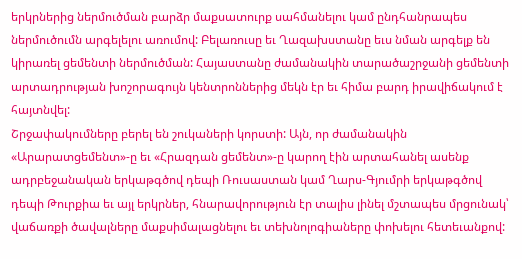երկրներից ներմուծման բարձր մաքսատուրք սահմանելու կամ ընդհանրապես ներմուծումն արգելելու առումով: Բելառուսը եւ Ղազախստանը եւս նման արգելք են կիրառել ցեմենտի ներմուծման: Հայաստանը ժամանակին տարածաշրջանի ցեմենտի արտադրության խոշորագույն կենտրոններից մեկն էր եւ հիմա բարդ իրավիճակում է հայտնվել:
Շրջափակումները բերել են շուկաների կորստի: Այն, որ ժամանակին «Արարատցեմենտ»-ը եւ «Հրազդան ցեմենտ»-ը կարող էին արտահանել ասենք ադրբեջանական երկաթգծով դեպի Ռուսաստան կամ Ղարս-Գյումրի երկաթգծով դեպի Թուրքիա եւ այլ երկրներ, հնարավորություն էր տալիս լինել մշտապես մրցունակ՝ վաճառքի ծավալները մաքսիմալացնելու եւ տեխնոլոգիաները փոխելու հետեւանքով: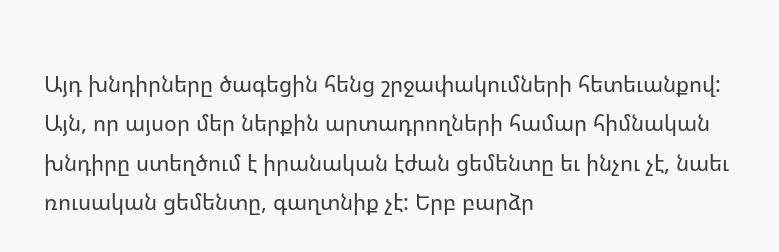Այդ խնդիրները ծագեցին հենց շրջափակումների հետեւանքով: Այն, որ այսօր մեր ներքին արտադրողների համար հիմնական խնդիրը ստեղծում է իրանական էժան ցեմենտը եւ ինչու չէ, նաեւ ռուսական ցեմենտը, գաղտնիք չէ: Երբ բարձր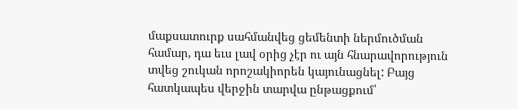մաքսատուրք սահմանվեց ցեմենտի ներմուծման համար, դա եւս լավ օրից չէր ու այն հնարավորություն տվեց շուկան որոշակիորեն կայունացնել: Բայց հատկապես վերջին տարվա ընթացքում՝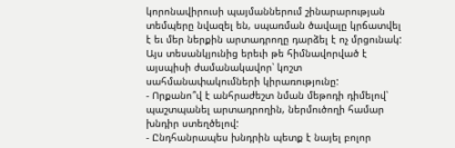կորոնավիրուսի պայմաններում շինարարության տեմպերը նվազել են, սպառման ծավալը կրճատվել է եւ մեր ներքին արտադրողը դարձել է ոչ մրցունակ: Այս տեսանկյունից երեւի թե հիմնավորված է այսպիսի ժամանակավոր՝ կոշտ սահմանափակումների կիրառությունը:
- Որքանո՞վ է անհրաժեշտ նման մեթոդի դիմելով՝ պաշտպանել արտադրողին, ներմուծողի համար խնդիր ստեղծելով:
- Ընդհանրապես խնդրին պետք է նայել բոլոր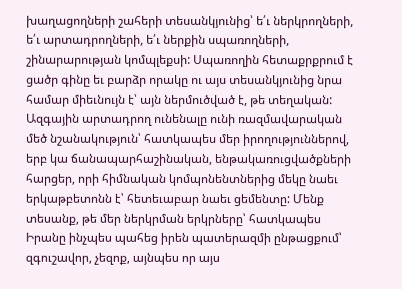խաղացողների շահերի տեսանկյունից՝ ե՛ւ ներկրողների, ե՛ւ արտադրողների, ե՛ւ ներքին սպառողների, շինարարության կոմպլեքսի: Սպառողին հետաքրքրում է ցածր գինը եւ բարձր որակը ու այս տեսանկյունից նրա համար միեւնույն է՝ այն ներմուծված է, թե տեղական: Ազգային արտադրող ունենալը ունի ռազմավարական մեծ նշանակություն՝ հատկապես մեր իրողություններով, երբ կա ճանապարհաշինական, ենթակառուցվածքների հարցեր, որի հիմնական կոմպոնենտներից մեկը նաեւ երկաթբետոնն է՝ հետեւաբար նաեւ ցեմենտը: Մենք տեսանք, թե մեր ներկրման երկրները՝ հատկապես Իրանը ինչպես պահեց իրեն պատերազմի ընթացքում՝ զգուշավոր, չեզոք, այնպես որ այս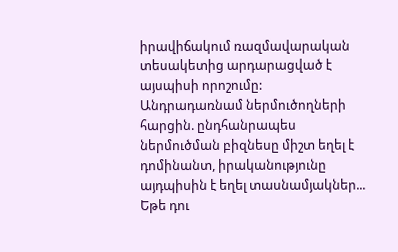իրավիճակում ռազմավարական տեսակետից արդարացված է այսպիսի որոշումը:
Անդրադառնամ ներմուծողների հարցին. ընդհանրապես ներմուծման բիզնեսը միշտ եղել է դոմինանտ, իրականությունը այդպիսին է եղել տասնամյակներ... Եթե դու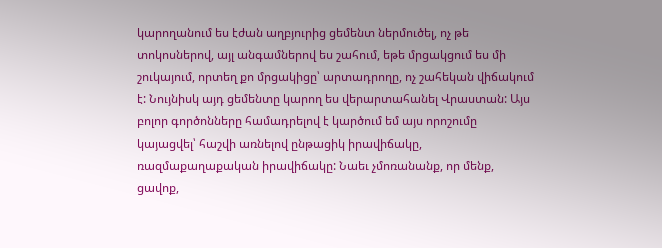կարողանում ես էժան աղբյուրից ցեմենտ ներմուծել, ոչ թե տոկոսներով, այլ անգամներով ես շահում, եթե մրցակցում ես մի շուկայում, որտեղ քո մրցակիցը՝ արտադրողը, ոչ շահեկան վիճակում է: Նույնիսկ այդ ցեմենտը կարող ես վերարտահանել Վրաստան: Այս բոլոր գործոնները համադրելով է կարծում եմ այս որոշումը կայացվել՝ հաշվի առնելով ընթացիկ իրավիճակը, ռազմաքաղաքական իրավիճակը: Նաեւ չմոռանանք, որ մենք, ցավոք,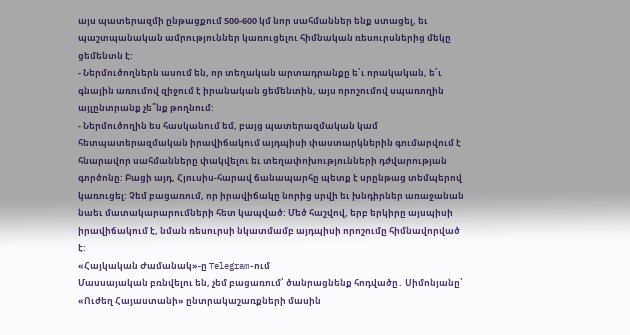այս պատերազմի ընթացքում 500-600 կմ նոր սահմաններ ենք ստացել, եւ պաշտպանական ամրություններ կառուցելու հիմնական ռեսուրսներից մեկը ցեմենտն է:
- Ներմուծողներն ասում են, որ տեղական արտադրանքը ե՛ւ որակական, ե՛ւ գնային առումով զիջում է իրանական ցեմենտին, այս որոշումով սպառողին այլընտրանք չե՞նք թողնում:
- Ներմուծողին ես հասկանում եմ, բայց պատերազմական կամ հետպատերազմական իրավիճակում այդպիսի փաստարկներին գումարվում է հնարավոր սահմանները փակվելու եւ տեղափոխությունների դժվարության գործոնը: Բացի այդ, Հյուսիս-հարավ ճանապարհը պետք է սրընթաց տեմպերով կառուցել: Չեմ բացառում, որ իրավիճակը նորից սրվի եւ խնդիրներ առաջանան նաեւ մատակարարումների հետ կապված: Մեծ հաշվով, երբ երկիրը այսպիսի իրավիճակում է, նման ռեսուրսի նկատմամբ այդպիսի որոշումը հիմնավորված է:
«Հայկական Ժամանակ»-ը Telegram-ում
Մասսայական բռնվելու են, չեմ բացառում՝ ծանրացնենք հոդվածը․ Սիմոնյանը՝ «Ուժեղ Հայաստանի» ընտրակաշառքների մասին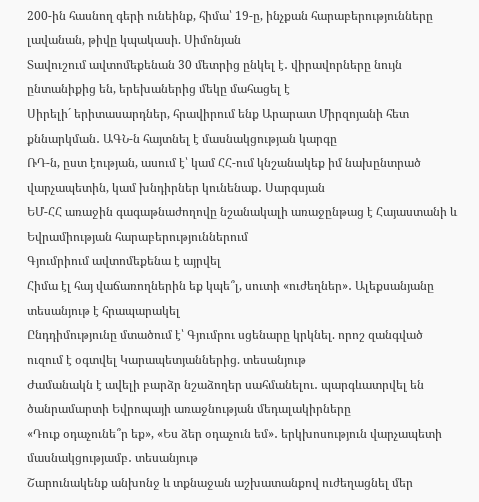200-ին հասնող գերի ունեինք, հիմա՝ 19-ը, ինչքան հարաբերությունները լավանան, թիվը կպակասի. Սիմոնյան
Տավուշում ավտոմեքենան 30 մետրից ընկել է․ վիրավորները նույն ընտանիքից են, երեխաներից մեկը մահացել է
Սիրելի´ երիտասարդներ, հրավիրում ենք Արարատ Միրզոյանի հետ քննարկման․ ԱԳՆ-ն հայտնել է մասնակցության կարգը
ՌԴ-ն, ըստ էության, ասում է՝ կամ ՀՀ-ում կնշանակեք իմ նախընտրած վարչապետին, կամ խնդիրներ կունենաք․ Սարգսյան
ԵՄ-ՀՀ առաջին գագաթնաժողովը նշանակալի առաջընթաց է Հայաստանի և Եվրամիության հարաբերություններում
Գյումրիում ավտոմեքենա է այրվել
Հիմա էլ հայ վաճառողներին եք կպե՞լ, սուտի «ուժեղներ»․ Ալեքսանյանը տեսանյութ է հրապարակել
Ընդդիմությունը մտածում է՝ Գյումրու սցենարը կրկնել. որոշ զանգված ուզում է օգտվել Կարապետյաններից. տեսանյութ
Ժամանակն է ավելի բարձր նշաձողեր սահմանելու․ պարգևատրվել են ծանրամարտի Եվրոպայի առաջնության մեդալակիրները
«Դուք օդաչունե՞ր եք», «Ես ձեր օդաչուն եմ»․ երկխոսություն վարչապետի մասնակցությամբ․ տեսանյութ
Շարունակենք անխոնջ և տքնաջան աշխատանքով ուժեղացնել մեր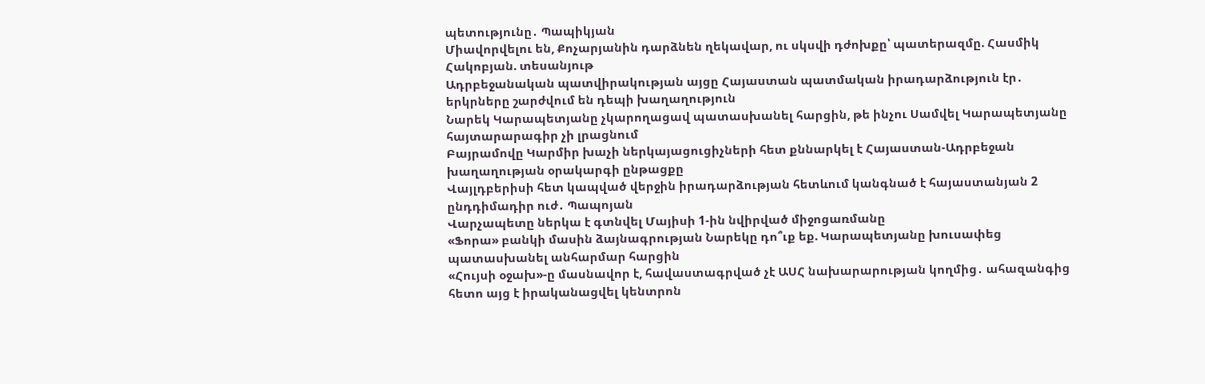պետությունը․ Պապիկյան
Միավորվելու են, Քոչարյանին դարձնեն ղեկավար, ու սկսվի դժոխքը՝ պատերազմը. Հասմիկ Հակոբյան. տեսանյութ
Ադրբեջանական պատվիրակության այցը Հայաստան պատմական իրադարձություն էր․ երկրները շարժվում են դեպի խաղաղություն
Նարեկ Կարապետյանը չկարողացավ պատասխանել հարցին, թե ինչու Սամվել Կարապետյանը հայտարարագիր չի լրացնում
Բայրամովը Կարմիր խաչի ներկայացուցիչների հետ քննարկել է Հայաստան-Ադրբեջան խաղաղության օրակարգի ընթացքը
Վայլդբերիսի հետ կապված վերջին իրադարձության հետևում կանգնած է հայաստանյան 2 ընդդիմադիր ուժ․ Պապոյան
Վարչապետը ներկա է գտնվել Մայիսի 1-ին նվիրված միջոցառմանը
«Ֆորա» բանկի մասին ձայնագրության Նարեկը դո՞ւք եք. Կարապետյանը խուսափեց պատասխանել անհարմար հարցին
«Հույսի օջախ»-ը մասնավոր է, հավաստագրված չէ ԱՍՀ նախարարության կողմից․ ահազանգից հետո այց է իրականացվել կենտրոն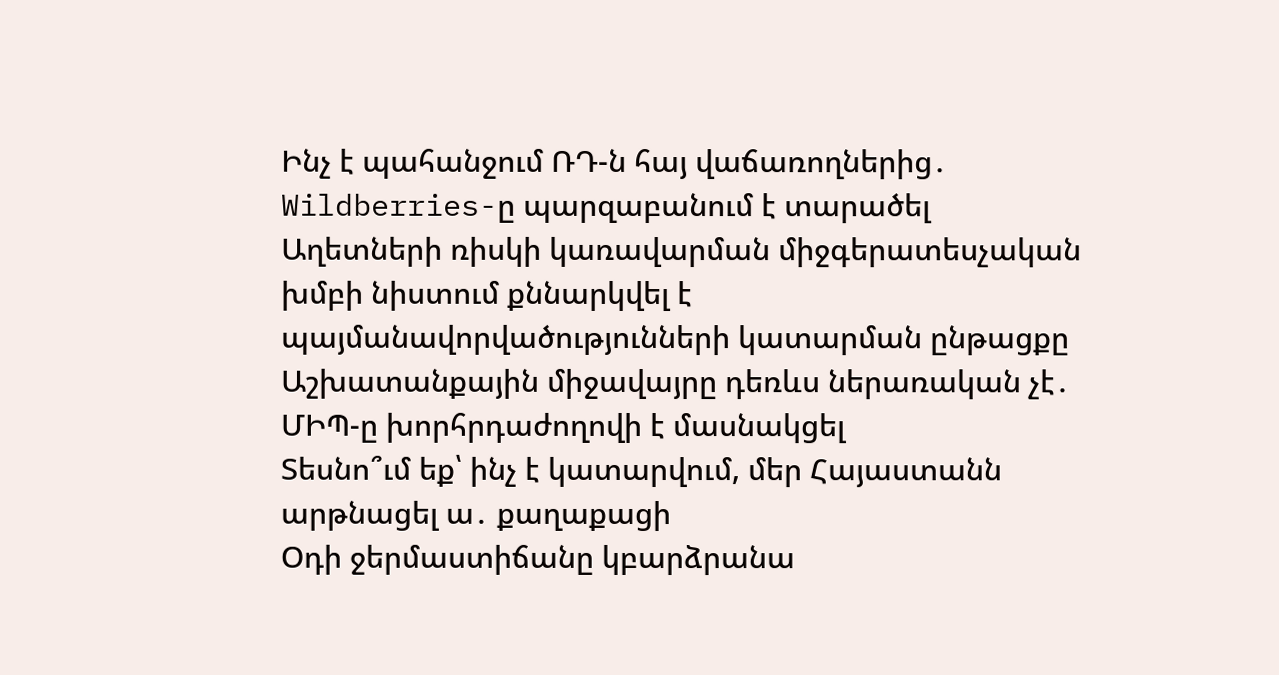Ինչ է պահանջում ՌԴ-ն հայ վաճառողներից․ Wildberries-ը պարզաբանում է տարածել
Աղետների ռիսկի կառավարման միջգերատեսչական խմբի նիստում քննարկվել է պայմանավորվածությունների կատարման ընթացքը
Աշխատանքային միջավայրը դեռևս ներառական չէ․ ՄԻՊ-ը խորհրդաժողովի է մասնակցել
Տեսնո՞ւմ եք՝ ինչ է կատարվում, մեր Հայաստանն արթնացել ա․ քաղաքացի
Օդի ջերմաստիճանը կբարձրանա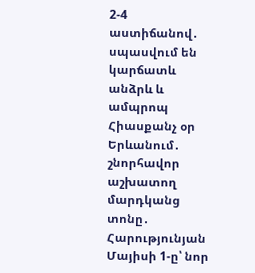2-4 աստիճանով․ սպասվում են կարճատև անձրև և ամպրոպ
Հիասքանչ օր Երևանում․ շնորհավոր աշխատող մարդկանց տոնը․ Հարությունյան
Մայիսի 1-ը՝ նոր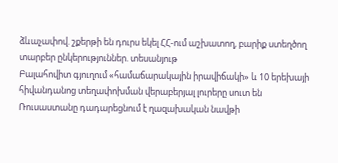ձևաչափով. շքերթի են դուրս եկել ՀՀ-ում աշխատող, բարիք ստեղծող տարբեր ընկերություններ. տեսանյութ
Բալահովիտ գյուղում «համաճարակային իրավիճակի» և 10 երեխայի հիվանդանոց տեղափոխման վերաբերյալ լուրերը սուտ են
Ռուսաստանը դադարեցնում է ղազախական նավթի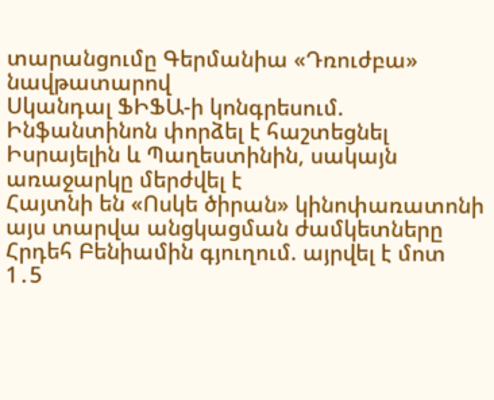տարանցումը Գերմանիա «Դռուժբա» նավթատարով
Սկանդալ ՖԻՖԱ-ի կոնգրեսում. Ինֆանտինոն փորձել է հաշտեցնել Իսրայելին և Պաղեստինին, սակայն առաջարկը մերժվել է
Հայտնի են «Ոսկե ծիրան» կինոփառատոնի այս տարվա անցկացման ժամկետները
Հրդեհ Բենիամին գյուղում. այրվել է մոտ 1․5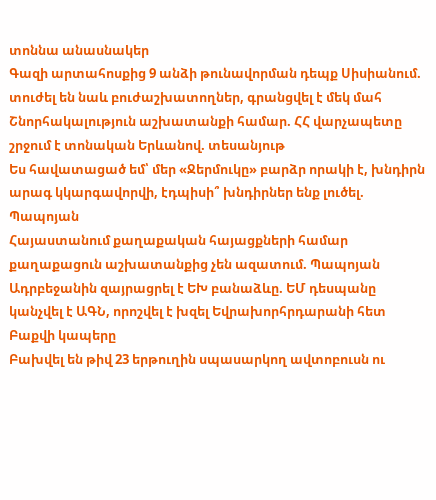տոննա անասնակեր
Գազի արտահոսքից 9 անձի թունավորման դեպք Սիսիանում. տուժել են նաև բուժաշխատողներ, գրանցվել է մեկ մահ
Շնորհակալություն աշխատանքի համար. ՀՀ վարչապետը շրջում է տոնական Երևանով. տեսանյութ
Ես հավատացած եմ՝ մեր «Ջերմուկը» բարձր որակի է, խնդիրն արագ կկարգավորվի, էդպիսի՞ խնդիրներ ենք լուծել. Պապոյան
Հայաստանում քաղաքական հայացքների համար քաղաքացուն աշխատանքից չեն ազատում. Պապոյան
Ադրբեջանին զայրացրել է ԵԽ բանաձևը. ԵՄ դեսպանը կանչվել է ԱԳՆ, որոշվել է խզել Եվրախորհրդարանի հետ Բաքվի կապերը
Բախվել են թիվ 23 երթուղին սպասարկող ավտոբուսն ու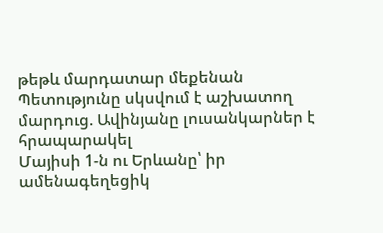թեթև մարդատար մեքենան
Պետությունը սկսվում է աշխատող մարդուց. Ավինյանը լուսանկարներ է հրապարակել
Մայիսի 1-ն ու Երևանը՝ իր ամենագեղեցիկ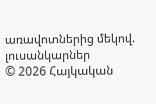առավոտներից մեկով. լուսանկարներ
© 2026 Հայկական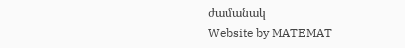ժամանակ
Website by MATEMAT